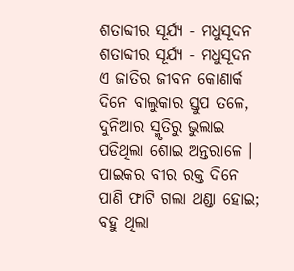ଶତାବ୍ଦୀର ସୂର୍ଯ୍ୟ - ମଧୁସୂଦନ
ଶତାବ୍ଦୀର ସୂର୍ଯ୍ୟ - ମଧୁସୂଦନ
ଏ ଜାତିର ଜୀବନ କୋଣାର୍କ
ଦିନେ ବାଲୁକାର ସ୍ତୁପ ତଳେ,
ଦୁନିଆର ସ୍ମୃତିରୁ ଭୁଲାଇ
ପଡିଥିଲା ଶୋଇ ଅନ୍ତରାଳେ ।
ପାଇକର ବୀର ରକ୍ତ ଦିନେ
ପାଣି ଫାଟି ଗଲା ଥଣ୍ଡା ହୋଇ;
ବହୁ ଥିଲା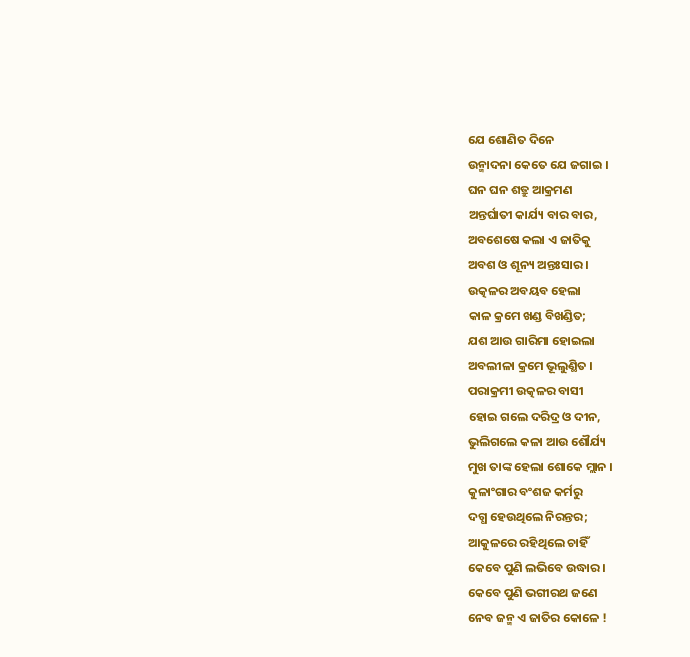ଯେ ଶୋଣିତ ଦିନେ
ଉନ୍ମାଦନା କେତେ ଯେ ଜଗାଇ ।
ଘନ ଘନ ଶତ୍ରୁ ଆକ୍ରମଣ
ଅନ୍ତର୍ଘାତୀ କାର୍ଯ୍ୟ ବାର ବାର,
ଅବଶେଷେ କଲା ଏ ଜାତିକୁ
ଅବଶ ଓ ଶୂନ୍ୟ ଅନ୍ତଃସାର ।
ଉତ୍କଳର ଅବୟବ ହେଲା
କାଳ କ୍ରମେ ଖଣ୍ଡ ବିଖଣ୍ଡିତ;
ଯଶ ଆଉ ଗାରିମା ହୋଇଲା
ଅବଲୀଳା କ୍ରମେ ଭୂଲୁଣ୍ଥିତ ।
ପରାକ୍ରମୀ ଉତ୍କଳର ବାସୀ
ହୋଇ ଗଲେ ଦରିଦ୍ର ଓ ଦୀନ,
ଭୁଲିଗଲେ କଳା ଆଉ ଶୌର୍ଯ୍ୟ
ମୁଖ ତାଙ୍କ ହେଲା ଶୋକେ ମ୍ଲାନ ।
କୁଳାଂଗାର ବଂଶଜ କର୍ମରୁ
ଦଗ୍ଧ ହେଉଥିଲେ ନିରନ୍ତର;
ଆକୁଳରେ ରହିଥିଲେ ଚାହିଁ
କେବେ ପୁଣି ଲଭିବେ ଉଦ୍ଧାର ।
କେବେ ପୁଣି ଭଗୀରଥ ଜଣେ
ନେବ ଜନ୍ମ ଏ ଜାତିର କୋଳେ !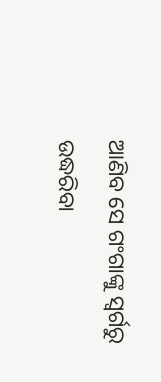ଆଣିବ ସେ ଗଂଗାଙ୍କୁ ସ୍ବର୍ଗରୁ
ଉଦ୍ଧରିବା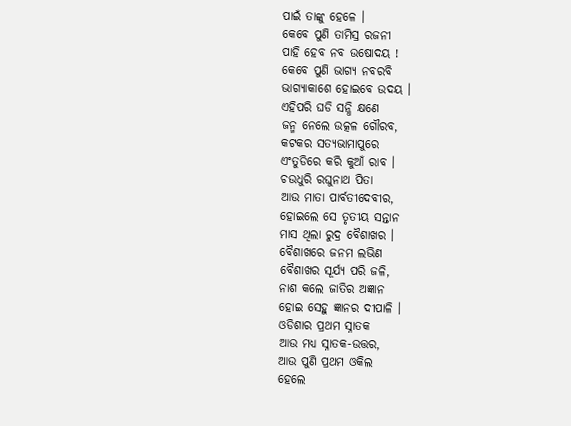ପାଇଁ ତାଙ୍କୁ ହେଳେ ।
କେବେ ପୁଣି ତାମିସ୍ର ରଜନୀ
ପାହି ହେବ ନବ ଉଷୋଦୟ !
କେବେ ପୁଣି ଭାଗ୍ୟ ନବରବି
ଭାଗ୍ୟାକାଶେ ହୋଇବେ ଉଦୟ ।
ଏହିପରି ଘଡି ସନ୍ଧି କ୍ଷଣେ
ଜନ୍ମ ନେଲେ ଉତ୍କଳ ଗୌରବ,
କଟକର ସତ୍ୟଭାମାପୁରେ
ଏଂତୁଡିରେ କରି କୁଆଁ ରାବ ।
ଚଉଧୁରି ରଘୁନାଥ ପିତା
ଆଉ ମାତା ପାର୍ବତୀଦେବୀର,
ହୋଇଲେ ସେ ତୃତୀୟ ସନ୍ତାନ
ମାସ ଥିଲା ରୁଦ୍ର ବୈଶାଖର ।
ବୈଶାଖରେ ଜନମ ଲଭିଣ
ବୈଶାଖର ସୂର୍ଯ୍ୟ ପରି ଜଳି,
ନାଶ କଲେ ଜାତିର ଅଜ୍ଞାନ
ହୋଇ ସେହୁ ଜ୍ଞାନର ଦୀପାଳି ।
ଓଡିଶାର ପ୍ରଥମ ସ୍ନାତକ
ଆଉ ମଧ୍ୟ ସ୍ନାତକ-ଉତ୍ତର,
ଆଉ ପୁଣି ପ୍ରଥମ ଓକିଲ
ହେଲେ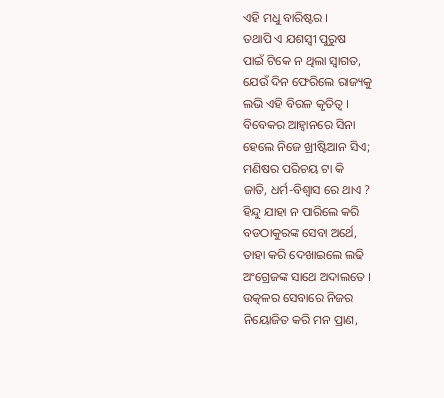ଏହି ମଧୁ ବାରିଷ୍ଟର ।
ତଥାପି ଏ ଯଶସ୍ବୀ ପୁରୁଷ
ପାଇଁ ଟିକେ ନ ଥିଲା ସ୍ବାଗତ,
ଯେଉଁ ଦିନ ଫେରିଲେ ରାଜ୍ୟକୁ
ଲଭି ଏହି ବିରଳ କୃତିତ୍ବ ।
ବିବେକର ଆହ୍ବାନରେ ସିନା
ହେଲେ ନିଜେ ଖ୍ରୀଷ୍ଟିଆନ ସିଏ;
ମଣିଷର ପରିଚୟ ଟା କି
ଜାତି, ଧର୍ମ-ବିଶ୍ବାସ ରେ ଥାଏ ?
ହିନ୍ଦୁ ଯାହା ନ ପାରିଲେ କରି
ବଡଠାକୁରଙ୍କ ସେବା ଅର୍ଥେ,
ତାହା କରି ଦେଖାଇଲେ ଲଢି
ଅଂଗ୍ରେଜଙ୍କ ସାଥେ ଅଦାଲତେ ।
ଉତ୍କଳର ସେବାରେ ନିଜର
ନିୟୋଜିତ କରି ମନ ପ୍ରାଣ,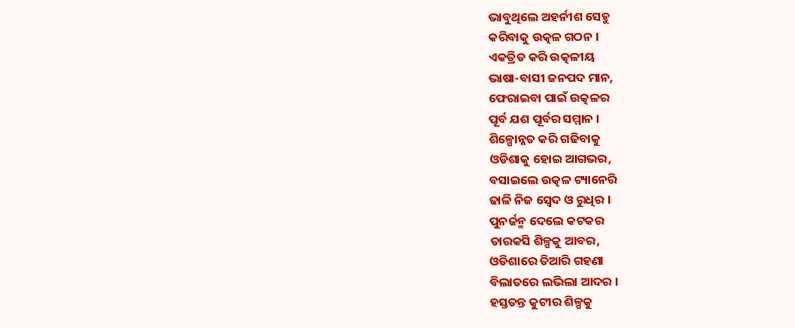ଭାବୁଥିଲେ ଅହର୍ନୀଶ ସେହୁ
କରିବାକୁ ଉତ୍କଳ ଗଠନ ।
ଏକତ୍ରିତ କରି ଉତ୍କଳୀୟ
ଭାଷା-ବାସୀ ଜନପଦ ମାନ,
ଫେରାଇବା ପାଇଁ ଉତ୍କଳର
ପୂର୍ବ ଯଶ ପୂର୍ବର ସମ୍ମାନ ।
ଶିଳ୍ପୋନ୍ନତ କରି ଗଢିବାକୁ
ଓଡିଶାକୁ ହୋଇ ଆଗଭର,
ବସାଇଲେ ଉତ୍କଳ ଟ୍ୟାନେରି
ଢାଳି ନିଜ ସ୍ବେଦ ଓ ରୁଧିର ।
ପୁନର୍ଜନ୍ମ ଦେଲେ କଟକର
ତାରକସି ଶିଳ୍ପକୁ ଆବର,
ଓଡିଶାରେ ତିଆରି ଗହଣା
ବିଲାତରେ ଲଭିଲା ଆଦର ।
ହସ୍ତତନ୍ତ କୁଟୀର ଶିଳ୍ପକୁ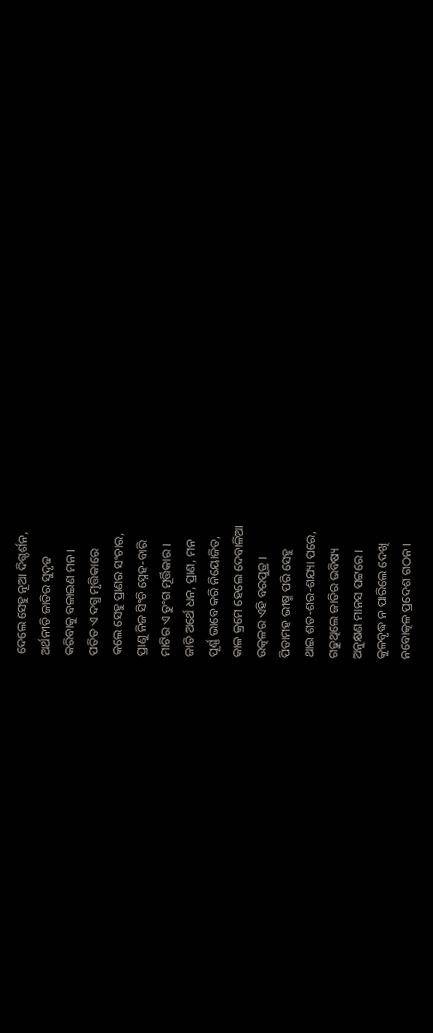ଦେଲେ ସେହୁ ନୂଆ ଦିଗ୍ଦର୍ଶନ,
ଅର୍ଥନୀତି ଜାତିର ସୁଦୃଢ
କରିବାକୁ ବଳାଇଣ ମନ ।
ପତିତ ଏ ଦଗ୍ଧ ମୃତ୍ତିକାରେ
କଲେ ସେହୁ ପ୍ରାଣର ସଂଚାର,
ପ୍ରାଣୁ ନିଜ ସିଂଚି ସ୍ନେହ-ବାରି
ମାଟିର ଏ ତୁଂଗ ମୂର୍ତ୍ତିକାର ।
ଜାତି ଅର୍ଥେ ଧନ, ପ୍ରାଣ, ମନ
ପୂର୍ଣ୍ଣ ଭାବେ କରି ନିୟୋଜିତ,
କାଳ କ୍ରମେ ହେଲେ ଦେବାଳିଆ
ଉତ୍କଳର ଏହି ବରପୁତ୍ର ।
ପିତାମହ ଭୀଷ୍ମ ପରି ସେହୁ
ଥାଇ ଶତ-ଶର-ଶଯ୍ୟା ପରେ,
ଗଢୁଥିଲେ ଜାତିର ଭବିଷ୍ୟ
ଅନୁକ୍ଷଣ ମାନସ ପଟ୍ଟରେ ।
କୁଳବୃଦ୍ଧ ନ ପାରିଲେ ଦେଖି
ନବୋତ୍କଳ ପ୍ରଦେଶ ଗଠନ ।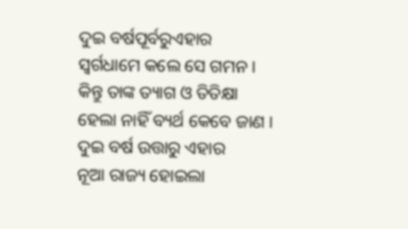ଦୁଇ ବର୍ଷପୂର୍ବରୁଏହାର
ସ୍ବର୍ଗଧାମେ କଲେ ସେ ଗମନ ।
କିନ୍ତୁ ତାଙ୍କ ତ୍ୟାଗ ଓ ତିତିକ୍ଷା
ହେଲା ନାହିଁ ବ୍ୟର୍ଥ କେବେ ଜାଣ ।
ଦୁଇ ବର୍ଷ ଉତ୍ତାରୁ ଏହାର
ନୂଆ ରାଜ୍ୟ ହୋଇଲା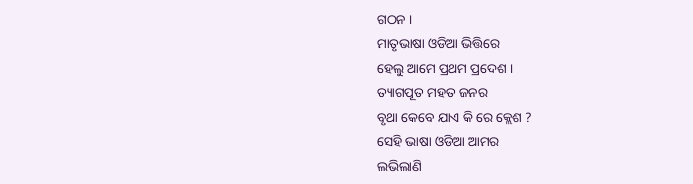ଗଠନ ।
ମାତୃଭାଷା ଓଡିଆ ଭିତ୍ତିରେ
ହେଲୁ ଆମେ ପ୍ରଥମ ପ୍ରଦେଶ ।
ତ୍ୟାଗପୂତ ମହତ ଜନର
ବୃଥା କେବେ ଯାଏ କି ରେ କ୍ଲେଶ ?
ସେହି ଭାଷା ଓଡିଆ ଆମର
ଲଭିଲାଣି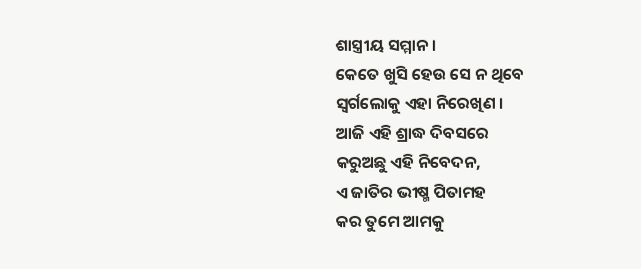ଶାସ୍ତ୍ରୀୟ ସମ୍ମାନ ।
କେତେ ଖୁସି ହେଉ ସେ ନ ଥିବେ
ସ୍ବର୍ଗଲୋକୁ ଏହା ନିରେଖିଣ ।
ଆଜି ଏହି ଶ୍ରାଦ୍ଧ ଦିବସରେ
କରୁଅଛୁ ଏହି ନିବେଦନ,
ଏ ଜାତିର ଭୀଷ୍ମ ପିତାମହ
କର ତୁମେ ଆମକୁ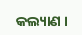କଲ୍ୟାଣ ।